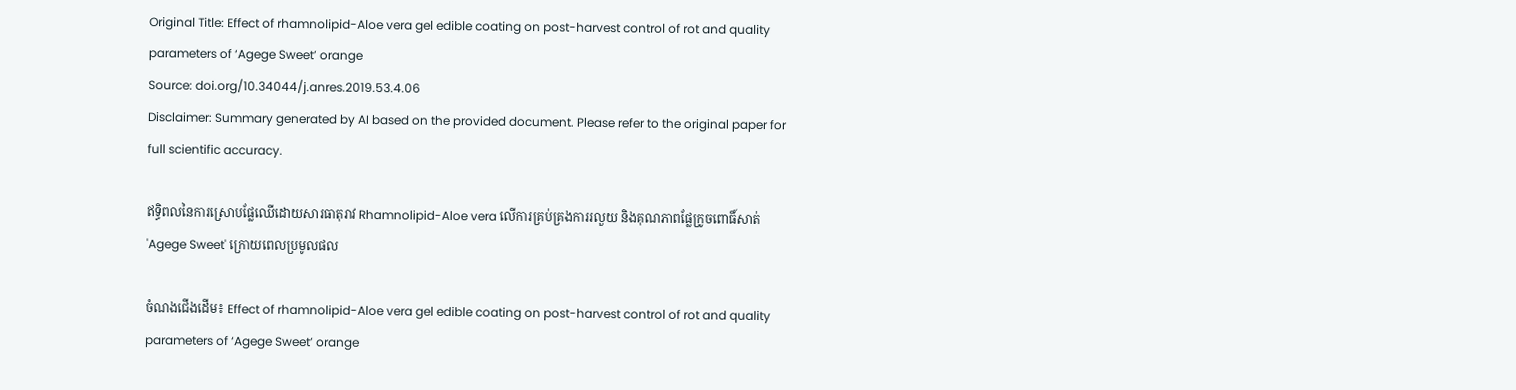Original Title: Effect of rhamnolipid-Aloe vera gel edible coating on post-harvest control of rot and quality parameters of ‘Agege Sweet’ orange
Source: doi.org/10.34044/j.anres.2019.53.4.06
Disclaimer: Summary generated by AI based on the provided document. Please refer to the original paper for full scientific accuracy.

ឥទ្ធិពលនៃការស្រោបផ្លែឈើដោយសារធាតុរាវ Rhamnolipid-Aloe vera លើការគ្រប់គ្រងការរលួយ និងគុណភាពផ្លែក្រូចពោធិ៍សាត់ 'Agege Sweet' ក្រោយពេលប្រមូលផល

ចំណងជើងដើម៖ Effect of rhamnolipid-Aloe vera gel edible coating on post-harvest control of rot and quality parameters of ‘Agege Sweet’ orange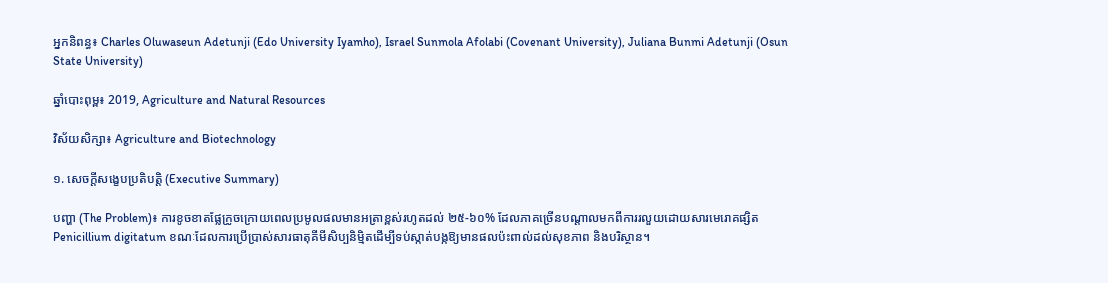អ្នកនិពន្ធ៖ Charles Oluwaseun Adetunji (Edo University Iyamho), Israel Sunmola Afolabi (Covenant University), Juliana Bunmi Adetunji (Osun State University)

ឆ្នាំបោះពុម្ព៖ 2019, Agriculture and Natural Resources

វិស័យសិក្សា៖ Agriculture and Biotechnology

១. សេចក្តីសង្ខេបប្រតិបត្តិ (Executive Summary)

បញ្ហា (The Problem)៖ ការខូចខាតផ្លែក្រូចក្រោយពេលប្រមូលផលមានអត្រាខ្ពស់រហូតដល់ ២៥-៦០% ដែលភាគច្រើនបណ្តាលមកពីការរលួយដោយសារមេរោគផ្សិត Penicillium digitatum ខណៈដែលការប្រើប្រាស់សារធាតុគីមីសិប្បនិម្មិតដើម្បីទប់ស្កាត់បង្កឱ្យមានផលប៉ះពាល់ដល់សុខភាព និងបរិស្ថាន។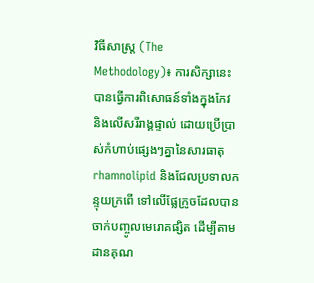វិធីសាស្ត្រ (The Methodology)៖ ការសិក្សានេះបានធ្វើការពិសោធន៍ទាំងក្នុងកែវ និងលើសរីរាង្គផ្ទាល់ ដោយប្រើប្រាស់កំហាប់ផ្សេងៗគ្នានៃសារធាតុ rhamnolipid និងជែលប្រទាលកន្ទុយក្រពើ ទៅលើផ្លែក្រូចដែលបានចាក់បញ្ចូលមេរោគផ្សិត ដើម្បីតាមដានគុណ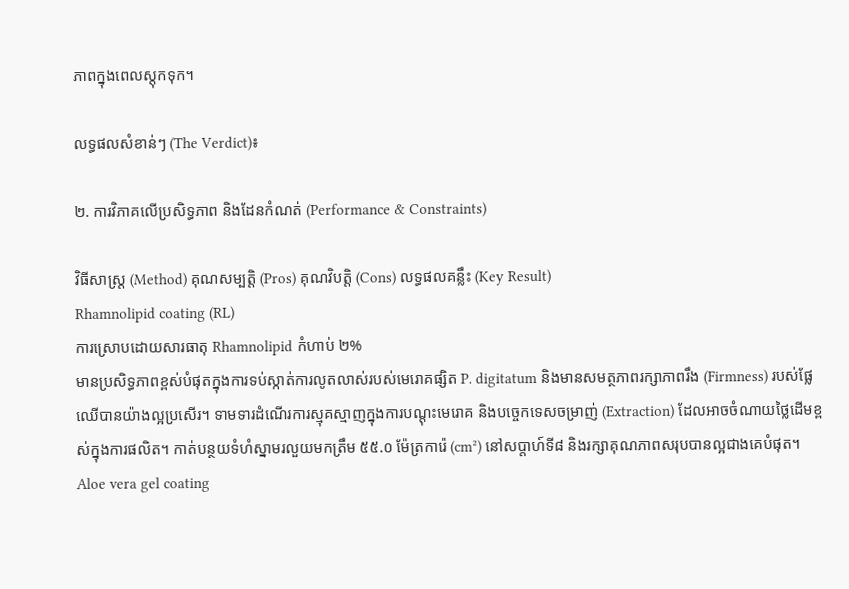ភាពក្នុងពេលស្តុកទុក។

លទ្ធផលសំខាន់ៗ (The Verdict)៖

២. ការវិភាគលើប្រសិទ្ធភាព និងដែនកំណត់ (Performance & Constraints)

វិធីសាស្ត្រ (Method) គុណសម្បត្តិ (Pros) គុណវិបត្តិ (Cons) លទ្ធផលគន្លឹះ (Key Result)
Rhamnolipid coating (RL)
ការស្រោបដោយសារធាតុ Rhamnolipid កំហាប់ ២%
មានប្រសិទ្ធភាពខ្ពស់បំផុតក្នុងការទប់ស្កាត់ការលូតលាស់របស់មេរោគផ្សិត P. digitatum និងមានសមត្ថភាពរក្សាភាពរឹង (Firmness) របស់ផ្លែឈើបានយ៉ាងល្អប្រសើរ។ ទាមទារដំណើរការស្មុគស្មាញក្នុងការបណ្តុះមេរោគ និងបច្ចេកទេសចម្រាញ់ (Extraction) ដែលអាចចំណាយថ្លៃដើមខ្ពស់ក្នុងការផលិត។ កាត់បន្ថយទំហំស្នាមរលួយមកត្រឹម ៥៥.០ ម៉ែត្រការ៉េ (cm²) នៅសប្តាហ៍ទី៨ និងរក្សាគុណភាពសរុបបានល្អជាងគេបំផុត។
Aloe vera gel coating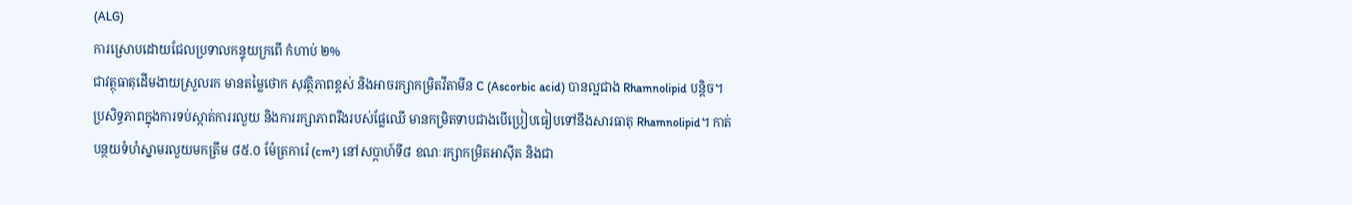(ALG)
ការស្រោបដោយជែលប្រទាលកន្ទុយក្រពើ កំហាប់ ២%
ជាវត្ថុធាតុដើមងាយស្រួលរក មានតម្លៃថោក សុវត្ថិភាពខ្ពស់ និងអាចរក្សាកម្រិតវីតាមីន C (Ascorbic acid) បានល្អជាង Rhamnolipid បន្តិច។ ប្រសិទ្ធភាពក្នុងការទប់ស្កាត់ការរលួយ និងការរក្សាភាពរឹងរបស់ផ្លែឈើ មានកម្រិតទាបជាងបើប្រៀបធៀបទៅនឹងសារធាតុ Rhamnolipid។ កាត់បន្ថយទំហំស្នាមរលួយមកត្រឹម ៨៥.០ ម៉ែត្រការ៉េ (cm²) នៅសប្តាហ៍ទី៨ ខណៈរក្សាកម្រិតអាស៊ីត និងជា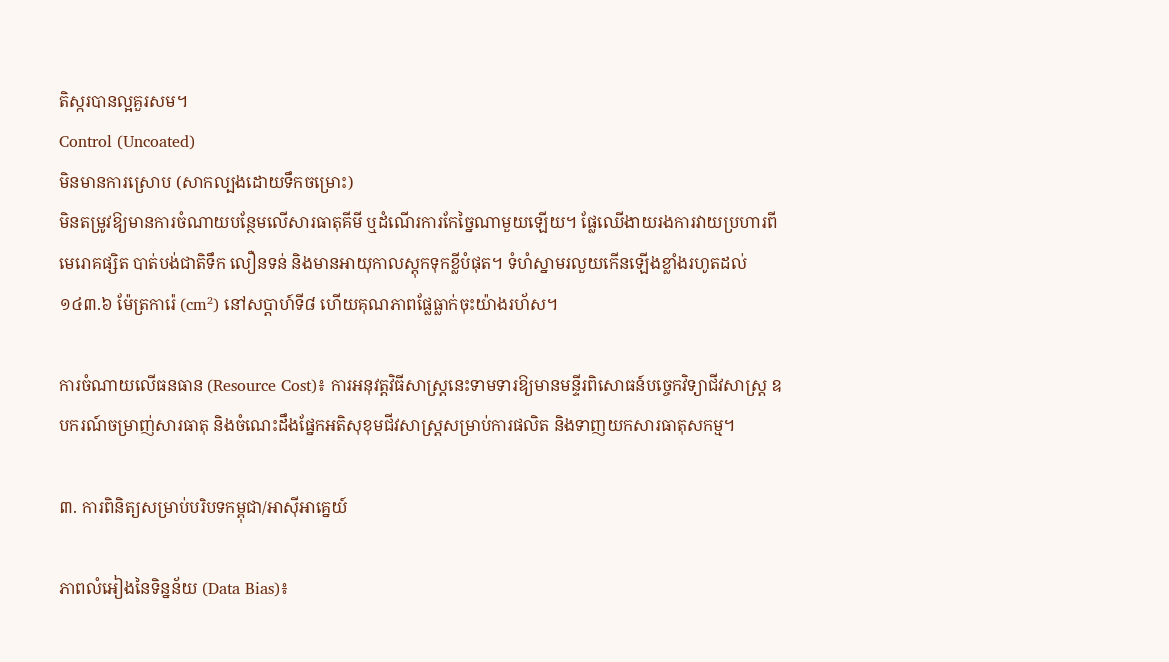តិស្ករបានល្អគួរសម។
Control (Uncoated)
មិនមានការស្រោប (សាកល្បងដោយទឹកចម្រោះ)
មិនតម្រូវឱ្យមានការចំណាយបន្ថែមលើសារធាតុគីមី ឬដំណើរការកែច្នៃណាមួយឡើយ។ ផ្លែឈើងាយរងការវាយប្រហារពីមេរោគផ្សិត បាត់បង់ជាតិទឹក លឿនទន់ និងមានអាយុកាលស្តុកទុកខ្លីបំផុត។ ទំហំស្នាមរលួយកើនឡើងខ្លាំងរហូតដល់ ១៤៣.៦ ម៉ែត្រការ៉េ (cm²) នៅសប្តាហ៍ទី៨ ហើយគុណភាពផ្លែធ្លាក់ចុះយ៉ាងរហ័ស។

ការចំណាយលើធនធាន (Resource Cost)៖ ការអនុវត្តវិធីសាស្ត្រនេះទាមទារឱ្យមានមន្ទីរពិសោធន៍បច្ចេកវិទ្យាជីវសាស្រ្ត ឧបករណ៍ចម្រាញ់សារធាតុ និងចំណេះដឹងផ្នែកអតិសុខុមជីវសាស្រ្តសម្រាប់ការផលិត និងទាញយកសារធាតុសកម្ម។

៣. ការពិនិត្យសម្រាប់បរិបទកម្ពុជា/អាស៊ីអាគ្នេយ៍

ភាពលំអៀងនៃទិន្នន័យ (Data Bias)៖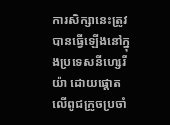ការសិក្សានេះត្រូវបានធ្វើឡើងនៅក្នុងប្រទេសនីហ្សេរីយ៉ា ដោយផ្ដោតលើពូជក្រូចប្រចាំ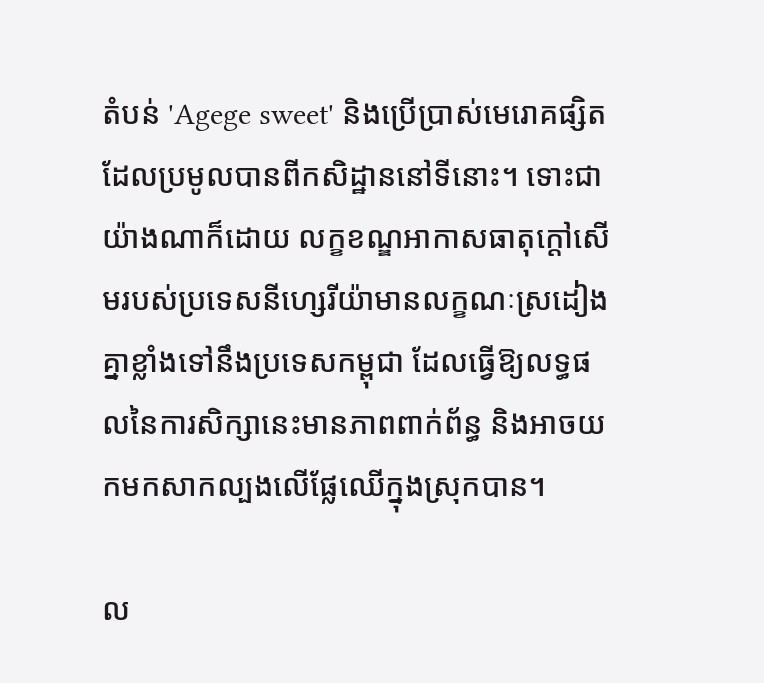តំបន់ 'Agege sweet' និងប្រើប្រាស់មេរោគផ្សិតដែលប្រមូលបានពីកសិដ្ឋាននៅទីនោះ។ ទោះជាយ៉ាងណាក៏ដោយ លក្ខខណ្ឌអាកាសធាតុក្តៅសើមរបស់ប្រទេសនីហ្សេរីយ៉ាមានលក្ខណៈស្រដៀងគ្នាខ្លាំងទៅនឹងប្រទេសកម្ពុជា ដែលធ្វើឱ្យលទ្ធផលនៃការសិក្សានេះមានភាពពាក់ព័ន្ធ និងអាចយកមកសាកល្បងលើផ្លែឈើក្នុងស្រុកបាន។

ល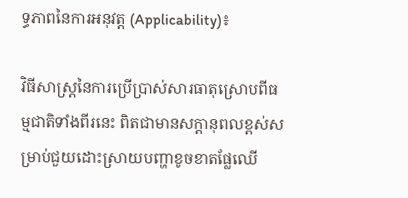ទ្ធភាពនៃការអនុវត្ត (Applicability)៖

វិធីសាស្ត្រនៃការប្រើប្រាស់សារធាតុស្រោបពីធម្មជាតិទាំងពីរនេះ ពិតជាមានសក្តានុពលខ្ពស់សម្រាប់ជួយដោះស្រាយបញ្ហាខូចខាតផ្លែឈើ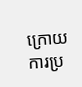ក្រោយការប្រ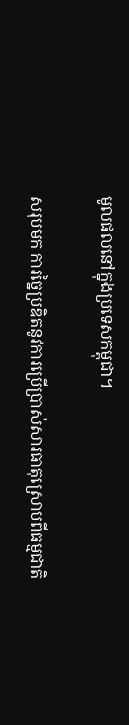មូលផលនៅក្នុងប្រទេសកម្ពុជា។

សរុបមក ការច្នៃប្រឌិតនូវការប្រើប្រាស់សារធាតុស្រោបពីធម្មជាតិ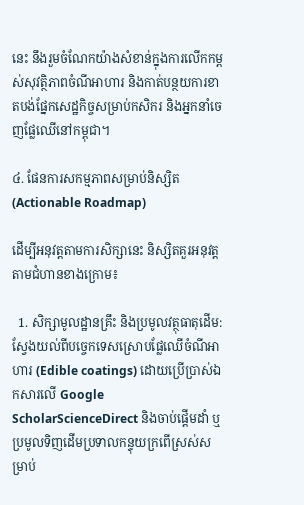នេះ នឹងរួមចំណែកយ៉ាងសំខាន់ក្នុងការលើកកម្ពស់សុវត្ថិភាពចំណីអាហារ និងកាត់បន្ថយការខាតបង់ផ្នែកសេដ្ឋកិច្ចសម្រាប់កសិករ និងអ្នកនាំចេញផ្លែឈើនៅកម្ពុជា។

៤. ផែនការសកម្មភាពសម្រាប់និស្សិត (Actionable Roadmap)

ដើម្បីអនុវត្តតាមការសិក្សានេះ និស្សិតគួរអនុវត្តតាមជំហានខាងក្រោម៖

  1. សិក្សាមូលដ្ឋានគ្រឹះ និងប្រមូលវត្ថុធាតុដើម: ស្វែងយល់ពីបច្ចេកទេសស្រោបផ្លែឈើចំណីអាហារ (Edible coatings) ដោយប្រើប្រាស់ឯកសារលើ Google ScholarScienceDirect និងចាប់ផ្តើមដាំ ឬប្រមូលទិញដើមប្រទាលកន្ទុយក្រពើស្រស់សម្រាប់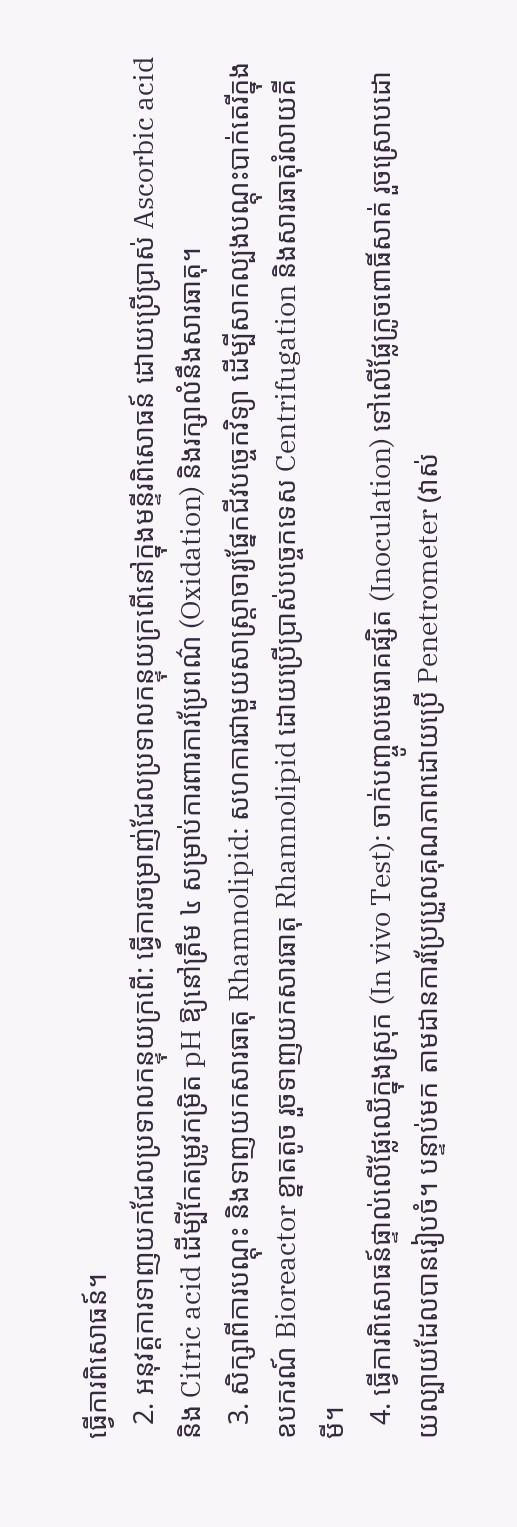ធ្វើការពិសោធន៍។
  2. អនុវត្តការទាញយកជែលប្រទាលកន្ទុយក្រពើ: ធ្វើការចម្រាញ់ជែលប្រទាលកន្ទុយក្រពើនៅក្នុងមន្ទីរពិសោធន៍ ដោយប្រើប្រាស់ Ascorbic acid និង Citric acid ដើម្បីកែតម្រូវកម្រិត pH ឱ្យនៅត្រឹម ៤ សម្រាប់ការពារការប្រែពណ៌ (Oxidation) និងរក្សាលំនឹងសារធាតុ។
  3. សិក្សាពីការបណ្តុះ និងទាញយកសារធាតុ Rhamnolipid: សហការជាមួយសាស្ត្រាចារ្យផ្នែកជីវបច្ចេកវិទ្យា ដើម្បីសាកល្បងបណ្តុះបាក់តេរីក្នុងឧបករណ៍ Bioreactor ខ្នាតតូច រួចទាញយកសារធាតុ Rhamnolipid ដោយប្រើប្រាស់បច្ចេកទេស Centrifugation និងសារធាតុរំលាយគីមី។
  4. ធ្វើការពិសោធន៍ផ្ទាល់លើផ្លែឈើក្នុងស្រុក (In vivo Test): ចាក់បញ្ចូលមេរោគផ្សិត (Inoculation) ទៅលើផ្លែក្រូចពោធិ៍សាត់ រួចស្រោបដោយល្បាយដែលបានរៀបចំ។ បន្ទាប់មក តាមដានការប្រែប្រួលគុណភាពដោយប្រើ Penetrometer (វាស់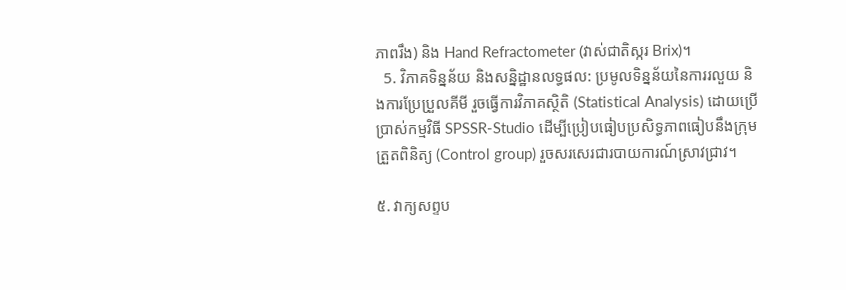ភាពរឹង) និង Hand Refractometer (វាស់ជាតិស្ករ Brix)។
  5. វិភាគទិន្នន័យ និងសន្និដ្ឋានលទ្ធផល: ប្រមូលទិន្នន័យនៃការរលួយ និងការប្រែប្រួលគីមី រួចធ្វើការវិភាគស្ថិតិ (Statistical Analysis) ដោយប្រើប្រាស់កម្មវិធី SPSSR-Studio ដើម្បីប្រៀបធៀបប្រសិទ្ធភាពធៀបនឹងក្រុមត្រួតពិនិត្យ (Control group) រួចសរសេរជារបាយការណ៍ស្រាវជ្រាវ។

៥. វាក្យសព្ទប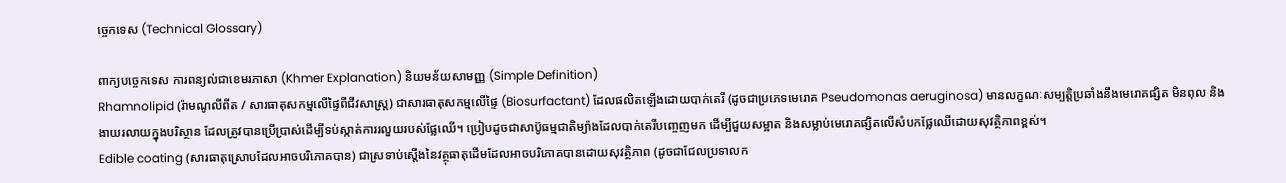ច្ចេកទេស (Technical Glossary)

ពាក្យបច្ចេកទេស ការពន្យល់ជាខេមរភាសា (Khmer Explanation) និយមន័យសាមញ្ញ (Simple Definition)
Rhamnolipid (រ៉ាមណូលីពីត / សារធាតុសកម្មលើផ្ទៃពីជីវសាស្ត្រ) ជាសារធាតុសកម្មលើផ្ទៃ (Biosurfactant) ដែលផលិតឡើងដោយបាក់តេរី (ដូចជាប្រភេទមេរោគ Pseudomonas aeruginosa) មានលក្ខណៈសម្បត្តិប្រឆាំងនឹងមេរោគផ្សិត មិនពុល និងងាយរលាយក្នុងបរិស្ថាន ដែលត្រូវបានប្រើប្រាស់ដើម្បីទប់ស្កាត់ការរលួយរបស់ផ្លែឈើ។ ប្រៀបដូចជាសាប៊ូធម្មជាតិម្យ៉ាងដែលបាក់តេរីបញ្ចេញមក ដើម្បីជួយសម្អាត និងសម្លាប់មេរោគផ្សិតលើសំបកផ្លែឈើដោយសុវត្ថិភាពខ្ពស់។
Edible coating (សារធាតុស្រោបដែលអាចបរិភោគបាន) ជាស្រទាប់ស្តើងនៃវត្ថុធាតុដើមដែលអាចបរិភោគបានដោយសុវត្ថិភាព (ដូចជាជែលប្រទាលក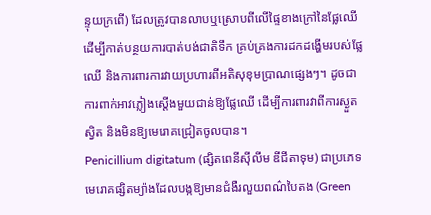ន្ទុយក្រពើ) ដែលត្រូវបានលាបឬស្រោបពីលើផ្ទៃខាងក្រៅនៃផ្លែឈើ ដើម្បីកាត់បន្ថយការបាត់បង់ជាតិទឹក គ្រប់គ្រងការដកដង្ហើមរបស់ផ្លែឈើ និងការពារការវាយប្រហារពីអតិសុខុមប្រាណផ្សេងៗ។ ដូចជាការពាក់អាវភ្លៀងស្តើងមួយជាន់ឱ្យផ្លែឈើ ដើម្បីការពារវាពីការស្ងួតស្វិត និងមិនឱ្យមេរោគជ្រៀតចូលបាន។
Penicillium digitatum (ផ្សិតពេនីស៊ីលីម ឌីជីតាទុម) ជាប្រភេទមេរោគផ្សិតម្យ៉ាងដែលបង្កឱ្យមានជំងឺរលួយពណ៌បៃតង (Green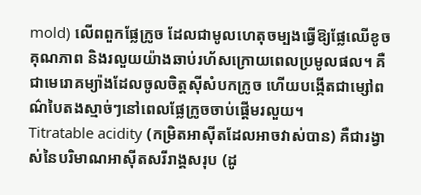mold) លើពពួកផ្លែក្រូច ដែលជាមូលហេតុចម្បងធ្វើឱ្យផ្លែឈើខូចគុណភាព និងរលួយយ៉ាងឆាប់រហ័សក្រោយពេលប្រមូលផល។ គឺជាមេរោគម្យ៉ាងដែលចូលចិត្តស៊ីសំបកក្រូច ហើយបង្កើតជាម្សៅពណ៌បៃតងស្មាច់ៗនៅពេលផ្លែក្រូចចាប់ផ្តើមរលួយ។
Titratable acidity (កម្រិតអាស៊ីតដែលអាចវាស់បាន) គឺជារង្វាស់នៃបរិមាណអាស៊ីតសរីរាង្គសរុប (ដូ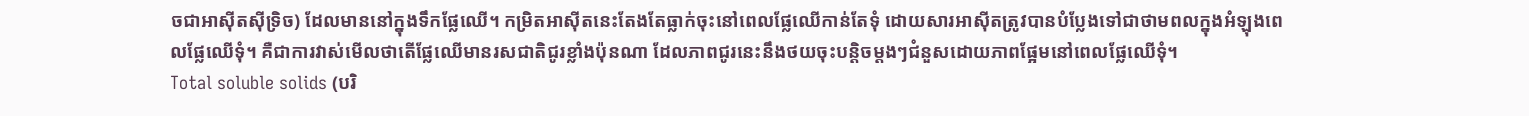ចជាអាស៊ីតស៊ីទ្រិច) ដែលមាននៅក្នុងទឹកផ្លែឈើ។ កម្រិតអាស៊ីតនេះតែងតែធ្លាក់ចុះនៅពេលផ្លែឈើកាន់តែទុំ ដោយសារអាស៊ីតត្រូវបានបំប្លែងទៅជាថាមពលក្នុងអំឡុងពេលផ្លែឈើទុំ។ គឺជាការវាស់មើលថាតើផ្លែឈើមានរសជាតិជូរខ្លាំងប៉ុនណា ដែលភាពជូរនេះនឹងថយចុះបន្តិចម្តងៗជំនួសដោយភាពផ្អែមនៅពេលផ្លែឈើទុំ។
Total soluble solids (បរិ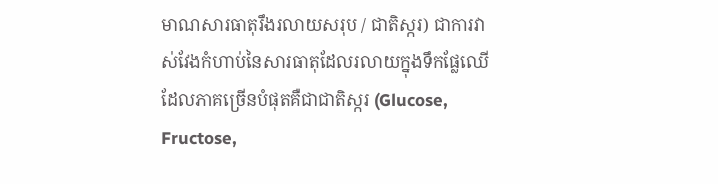មាណសារធាតុរឹងរលាយសរុប / ជាតិស្ករ) ជាការវាស់វែងកំហាប់នៃសារធាតុដែលរលាយក្នុងទឹកផ្លែឈើ ដែលភាគច្រើនបំផុតគឺជាជាតិស្ករ (Glucose, Fructose,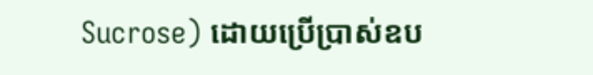Sucrose) ដោយប្រើប្រាស់ឧប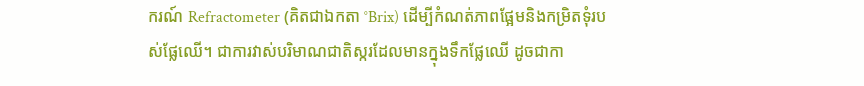ករណ៍ Refractometer (គិតជាឯកតា °Brix) ដើម្បីកំណត់ភាពផ្អែមនិងកម្រិតទុំរបស់ផ្លែឈើ។ ជាការវាស់បរិមាណជាតិស្ករដែលមានក្នុងទឹកផ្លែឈើ ដូចជាកា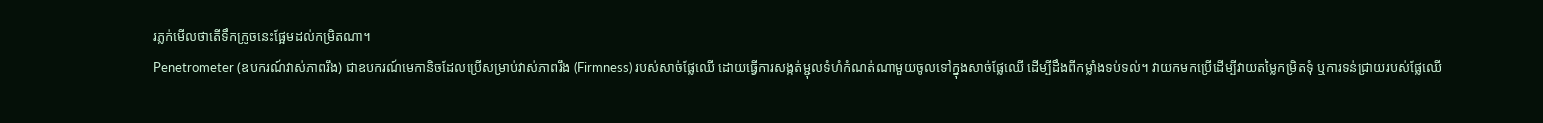រភ្លក់មើលថាតើទឹកក្រូចនេះផ្អែមដល់កម្រិតណា។
Penetrometer (ឧបករណ៍វាស់ភាពរឹង) ជាឧបករណ៍មេកានិចដែលប្រើសម្រាប់វាស់ភាពរឹង (Firmness) របស់សាច់ផ្លែឈើ ដោយធ្វើការសង្កត់ម្ជុលទំហំកំណត់ណាមួយចូលទៅក្នុងសាច់ផ្លែឈើ ដើម្បីដឹងពីកម្លាំងទប់ទល់។ វាយកមកប្រើដើម្បីវាយតម្លៃកម្រិតទុំ ឬការទន់ជ្រាយរបស់ផ្លែឈើ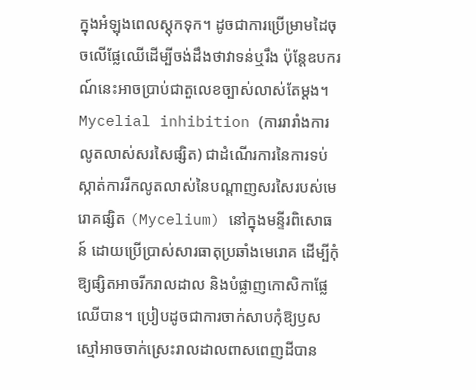ក្នុងអំឡុងពេលស្តុកទុក។ ដូចជាការប្រើម្រាមដៃចុចលើផ្លែឈើដើម្បីចង់ដឹងថាវាទន់ឬរឹង ប៉ុន្តែឧបករណ៍នេះអាចប្រាប់ជាតួលេខច្បាស់លាស់តែម្តង។
Mycelial inhibition (ការរារាំងការលូតលាស់សរសៃផ្សិត) ជាដំណើរការនៃការទប់ស្កាត់ការរីកលូតលាស់នៃបណ្តាញសរសៃរបស់មេរោគផ្សិត (Mycelium) នៅក្នុងមន្ទីរពិសោធន៍ ដោយប្រើប្រាស់សារធាតុប្រឆាំងមេរោគ ដើម្បីកុំឱ្យផ្សិតអាចរីករាលដាល និងបំផ្លាញកោសិកាផ្លែឈើបាន។ ប្រៀបដូចជាការចាក់សាបកុំឱ្យឫសស្មៅអាចចាក់ស្រេះរាលដាលពាសពេញដីបាន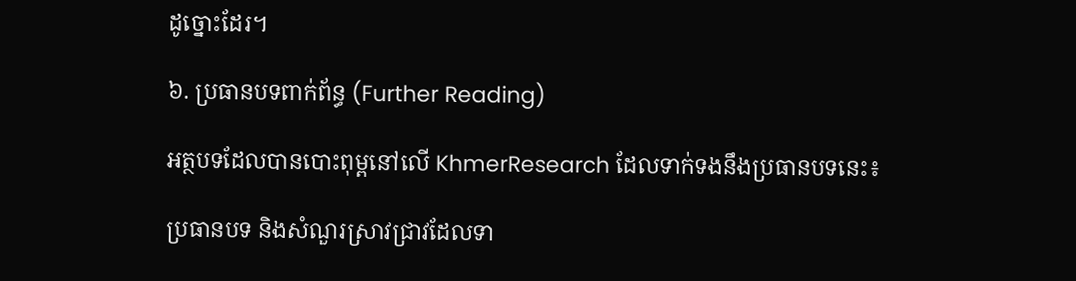ដូច្នោះដែរ។

៦. ប្រធានបទពាក់ព័ន្ធ (Further Reading)

អត្ថបទដែលបានបោះពុម្ពនៅលើ KhmerResearch ដែលទាក់ទងនឹងប្រធានបទនេះ៖

ប្រធានបទ និងសំណួរស្រាវជ្រាវដែលទា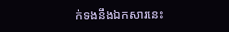ក់ទងនឹងឯកសារនេះ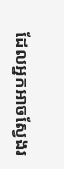ដែលអ្នកអាចស្វែងរ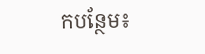កបន្ថែម៖